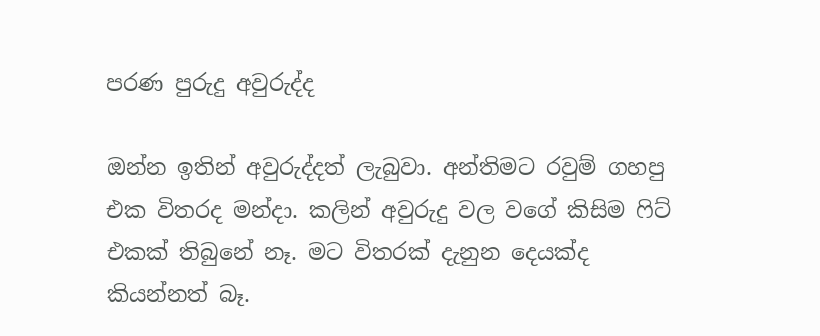පරණ පුරුදු අවුරුද්ද

ඔන්න ඉතින් අවුරුද්දත් ලැබුවා. අන්තිමට රවුම් ගහපු එක විතරද මන්දා. කලින් අවුරුදු වල වගේ කිසිම ‍ෆිට් එකක් තිබුනේ නෑ. මට විතරක් දැනුන දෙයක්ද කියන්නත් බෑ.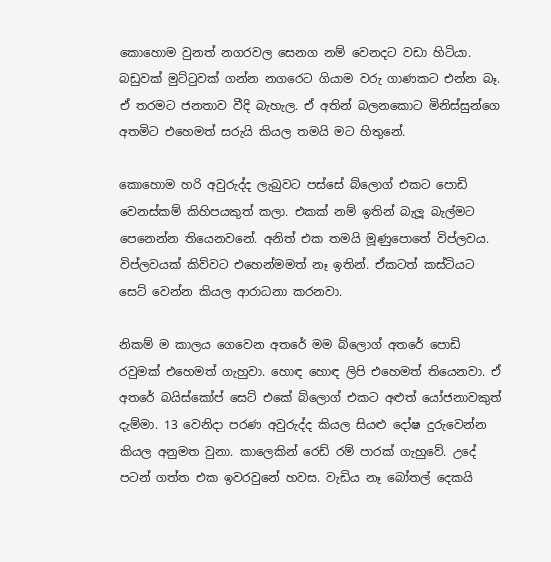කොහොම වුනත් නගරවල සෙනග නම් වෙනදට වඩා හිටියා. බඩුවක් මුට්‍ටුවක් ගන්න නගරෙට ගියාම වරු ගාණකට එන්න බෑ. ඒ තරමට ජනතාව වීදි බැහැල. ඒ අතින් බලනකොට මිනිස්සුන්ගෙ අතමිට එහෙමත් සරුයි කියල තමයි මට හිතුනේ.

කොහොම හරි අවුරුද්ද ලැබුවට පස්සේ බ්ලොග් එකට පොඩි වෙනස්කම් කිහිපයකුත් කලා. එකක් නම් ඉතින් බැලූ බැල්මට පෙනෙන්න තියෙනවනේ. අනිත් එක තමයි මූණුපොතේ විප්ලවය. විප්ලවයක් කිව්වට එහෙන්මමත් නෑ ඉතින්. ඒකටත් කස්ටියට සෙට් වෙන්න කියල ආරාධනා කරනවා.

නිකම් ම කාලය ගෙවෙන අතරේ මම බ්ලොග් අතරේ පොඩි රවුමක් එහෙමත් ගැහුවා. හොඳ හොඳ ලිපි එහෙමත් තියෙනවා. ඒ අතරේ බයිස්කෝප් සෙට් එකේ බ්ලොග් එකට අළුත් යෝජනාවකුත් දැම්මා. 13 වෙනිදා පරණ අවුරුද්ද කියල සියළු දෝෂ දුරුවෙන්න කියල අනුමත වුනා. කාලෙකින් රෙඩ් රම් පාරක් ගැහුවේ. උදේ පටන් ගත්ත එක ඉවරවුනේ හවස. වැඩිය නෑ බෝතල් දෙකයි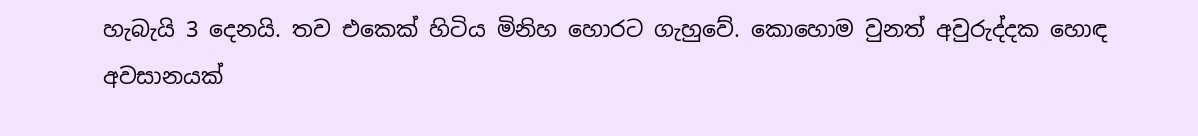හැබැයි 3 දෙනයි. තව එකෙක් හිටිය මිනිහ හොරට ගැහුවේ. කොහොම වුනත් අවුරුද්දක හොඳ අවසානයක්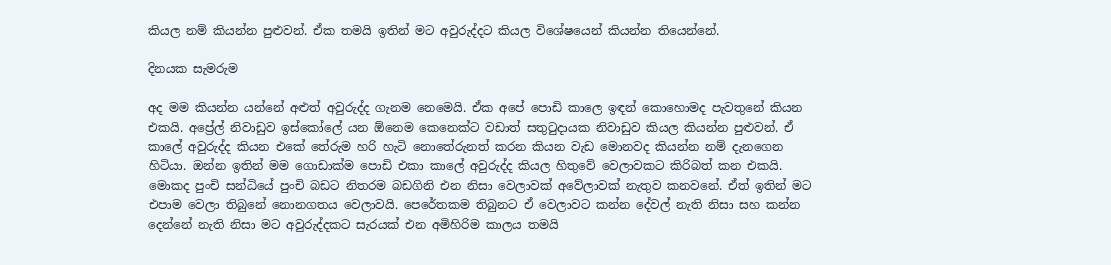කියල නම් කියන්න පුළුවන්. ඒක තමයි ඉතින් මට අවුරුද්දට කියල විශේෂයෙන් කියන්න තියෙන්නේ.

දිනයක සැමරුම

අද මම කියන්න යන්නේ අළුත් අවුරුද්ද ගැනම නෙමෙයි. ඒක අපේ පොඩි කාලෙ ඉඳන් කොහොමද පැවතුනේ කියන එකයි. අප්‍රේල් නිවාඩුව ඉස්කෝලේ යන ඕනෙම කෙනෙක්ට වඩාත් සතු‍ටුදායක නිවාඩුව කියල කියන්න පුළුවන්. ඒ කාලේ අවුරුද්ද කියන එකේ තේරුම හරි හැටි නොතේරුනත් කරන කියන වැඩ මොනවද කියන්න නම් දැනගෙන හිටියා. ඔන්න ඉතින් මම ගොඩාක්ම පොඩි එකා කාලේ අවුරුද්ද කියල හිතුවේ වෙලාවකට කිරිබත් කන එකයි. මොකද පුංචි සන්ධියේ පුංචි බඩට නිතරම බඩගිනි එන නිසා වෙලාවක් අවේලාවක් නැතුව කනවනේ. ඒත් ඉතින් මට එපාම වෙලා තිබුනේ නොනගතය වෙලාවයි. පෙරේතකම තිබුනට ඒ වෙලාවට කන්න දේවල් නැති නිසා සහ කන්න දෙන්නේ නැති නිසා මට අවුරුද්දකට සැරයක් එන අමිහිරිම කාලය තමයි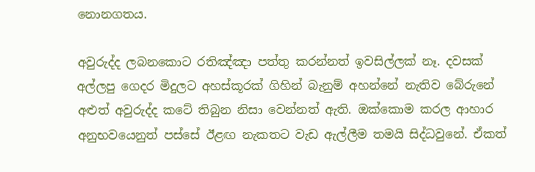නොනගතය.

අවුරුද්ද ලබනකොට රතිඤ්ඤා පත්තු කරන්නත් ඉවසිල්ලක් නෑ. දවසක් අල්ලපු ගෙදර මිදුලට අහස්කූරක් ගිහින් බැනුම් අහන්නේ නැතිව බේරුනේ අළුත් අවුරුද්ද කටේ තිබුන නිසා වෙන්නත් ඇති. ඔක්කොම කරල ආහාර අනුභවයෙනුත් පස්සේ ඊළඟ නැකතට වැඩ ඇල්ලීම තමයි සිද්ධවුනේ. ඒකත්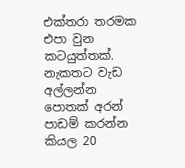එක්තරා තරමක එපා වුන කටයුත්තක්. නැකතට වැඩ අල්ලන්න පොතක් අරන් පාඩම් කරන්න කියල 20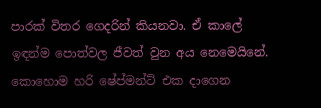පාරක් විතර ගෙදරින් කියනවා. ඒ කාලේ ඉඳන්ම පොත්වල ජීවත් වුන අය නෙමෙයිනේ. කොහොම හරි ෂේප්මන්ට් එක දාගෙන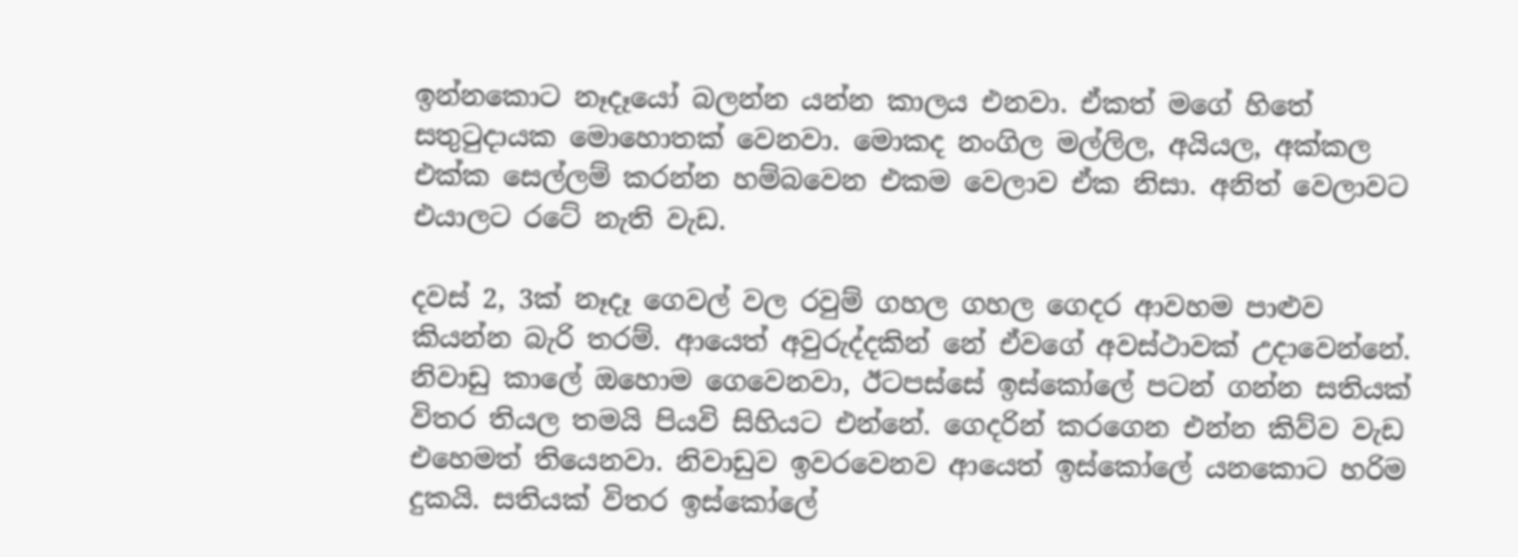ඉන්නකොට නෑදෑයෝ බලන්න යන්න කාලය එනවා. ඒකත් මගේ හිතේ සතු‍ටුදායක මොහොතක් වෙනවා. මොකද නංගිල මල්ලිල, අයියල, අක්කල එක්ක සෙල්ලම් කරන්න හම්බවෙන එකම වෙලාව ඒක නිසා. අනිත් වෙලාවට එයාලට රටේ නැති වැඩ.

දවස් 2, 3ක් නෑදෑ ගෙවල් වල රවුම් ගහල ගහල ගෙදර ආවහම පාළුව කියන්න බැරි තරම්. ආයෙත් අවුරුද්දකින් නේ ඒවගේ අවස්ථාවක් උදාවෙන්නේ. නිවාඩු කාලේ ඔහොම ගෙවෙනවා, ඊටපස්සේ ඉස්කෝලේ පටන් ගන්න සතියක් විතර තියල තමයි පියවි සිහියට එන්නේ. ගෙදරින් කරගෙන එන්න කිව්ව වැඩ එහෙමත් තියෙනවා. නිවාඩුව ඉවරවෙනව ආයෙත් ඉස්කෝලේ යනකොට හරිම දුකයි. සතියක් විතර ඉස්කෝලේ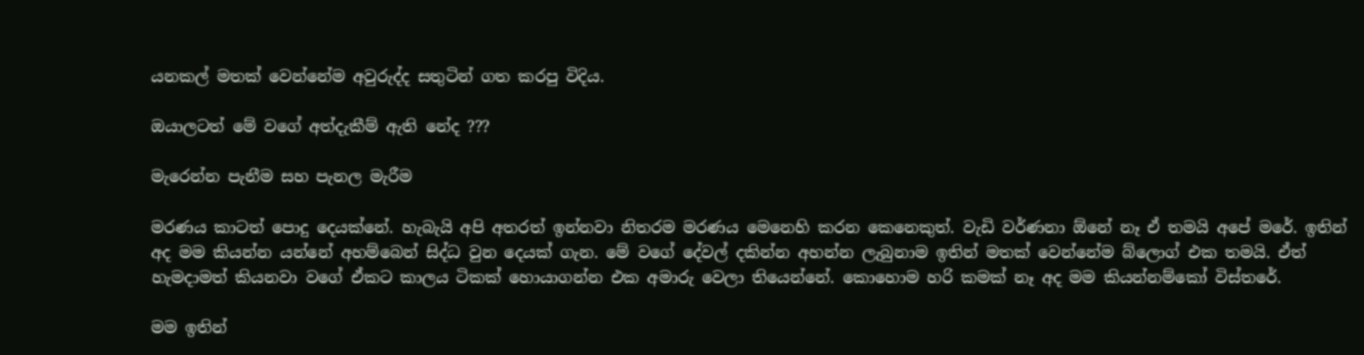යනකල් මතක් වෙන්නේම අවුරුද්ද සතුටින් ගත කරපු විදිය.

ඔයාලටත් මේ වගේ අත්දැකීම් ඇති නේද ???

මැරෙන්න පැනීම සහ පැනල මැරීම

මරණය කාටත් පොදු දෙයක්නේ. හැබැයි අපි අතරත් ඉන්නවා නිතරම මරණය මෙනෙහි කරන කෙනෙකුත්. වැඩි වර්ණනා ඕනේ නෑ ඒ තමයි අපේ මරේ. ඉතින් අද මම කියන්න යන්නේ අහම්බෙන් සිද්ධ වුන දෙයක් ගැන. මේ වගේ දේවල් දකින්න අහන්න ලැබුනාම ඉතින් මතක් වෙන්නේම බ්ලොග් එක තමයි. ඒත් හැමදාමත් කියනවා වගේ ඒකට කාලය ටිකක් හොයාගන්න එක අමාරු වෙලා තියෙන්නේ. කොහොම හරි කමක් නෑ අද මම කියන්නම්කෝ විස්තරේ.

මම ඉතින්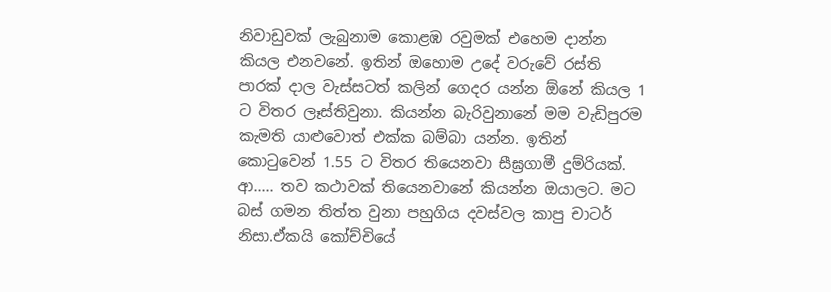නිවාඩුවක් ලැබුනාම කොළඹ රවුමක් එහෙම දාන්න කියල එනවනේ. ඉතින් ඔහොම උදේ වරුවේ රස්ති පාරක් දාල වැස්සටත් කලින් ගෙදර යන්න ඕනේ කියල 1 ට විතර ලෑස්තිවුනා. කියන්න බැරිවුනානේ මම වැඩිපුරම කැමති යාළුවොත් එක්ක බම්බා යන්න. ඉතින් කො‍ටුවෙන් 1.55 ට විතර තියෙනවා සීඝ්‍රගාමී දුම්රියක්. ආ..... තව කථාවක් තියෙනවානේ කියන්න ඔයාලට. මට බස් ගමන තිත්ත වුනා පහුගිය දවස්වල කාපු චාටර් නිසා.ඒකයි කෝච්චියේ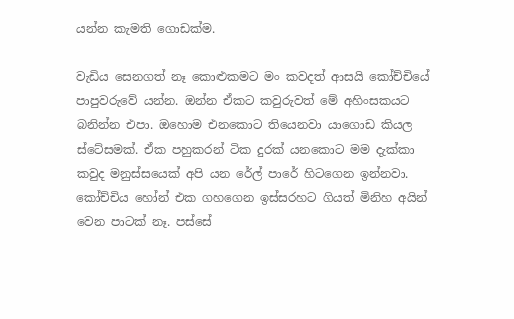යන්න කැමති ගොඩක්ම.

වැඩිය සෙනගත් නෑ කොළුකමට මං කවදත් ආසයි කෝච්චියේ පාපුවරුවේ යන්න. ඔන්න ඒකට කවුරුවත් මේ අහිංසකයට බනින්න එපා. ඔහොම එනකොට තියෙනවා යාගොඩ කියල ස්ටේසමක්. ඒක පහුකරන් ටික දුරක් යනකොට මම දැක්කා කවුද මනුස්සයෙක් අපි යන රේල් පාරේ හිටගෙන ඉන්නවා. කෝච්චිය හෝන් එක ගහගෙන ඉස්සරහට ගියත් මිනිහ අයින් වෙන පාටක් නෑ. පස්සේ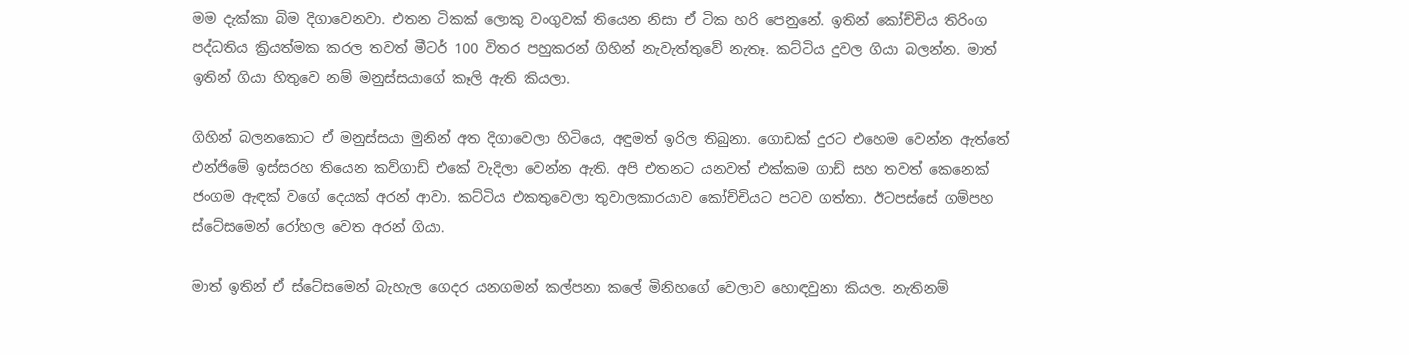මම දැක්කා බිම දිගාවෙනවා. එතන ටිකක් ලොකු වංගුවක් තියෙන නිසා ඒ ටික හරි පෙනුනේ. ඉතින් කෝච්චිය තිරිංග පද්ධතිය ක්‍රියත්මක කරල තවත් මීටර් 100 විතර පහුකරන් ගිහින් නැවැත්තුවේ නැතෑ. කට්ටිය දුවල ගියා බලන්න. මාත් ඉතින් ගියා හිතුවෙ නම් මනුස්සයාගේ කෑලි ඇති කියලා.

ගිහින් බලනකොට ඒ මනුස්සයා මුනින් අත දිගාවෙලා හිටියෙ, අඳුමත් ඉරිල තිබුනා. ගොඩක් දුරට එහෙම වෙන්න ඇත්තේ එන්ජිමේ ඉස්සරහ තියෙන කව්ගාඩ් එකේ වැදිලා වෙන්න ඇති. අපි එතනට යනවත් එක්කම ගාඩ් සහ තවත් කෙනෙක් ජංගම ඇඳක් වගේ දෙයක් අරන් ආවා. කට්ටිය එකතුවෙලා තුවාලකාරයාව කෝච්චියට පටව ගත්තා. ඊටපස්සේ ගම්පහ ස්ටේසමෙන් රෝහල වෙත අරන් ගියා.

මාත් ඉතින් ඒ ස්ටේසමෙන් බැහැල ගෙදර යනගමන් කල්පනා කලේ මිනිහගේ වෙලාව හොඳවුනා කියල. නැතිනම්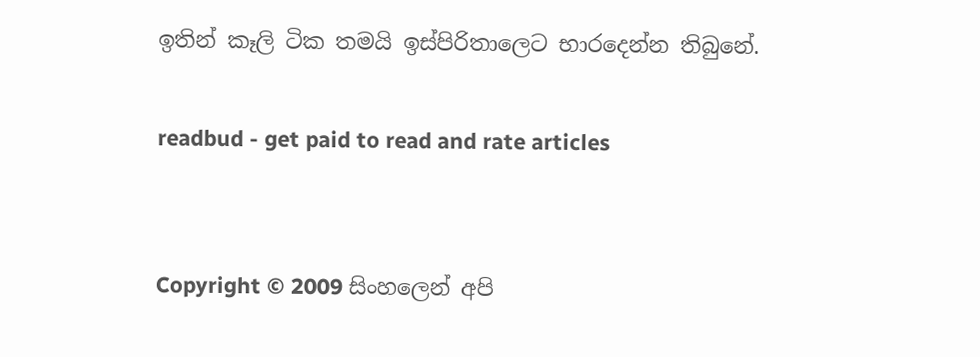ඉතින් කෑලි ටික තමයි ඉස්පිරිතාලෙට භාරදෙන්න තිබුනේ.

readbud - get paid to read and rate articles


Copyright © 2009 සිංහලෙන් අපි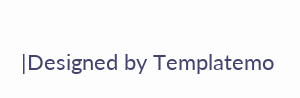|Designed by Templatemo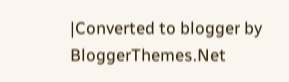|Converted to blogger by BloggerThemes.Net